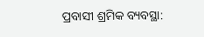ପ୍ରବାସୀ ଶ୍ରମିକ ବ୍ୟବସ୍ଥା: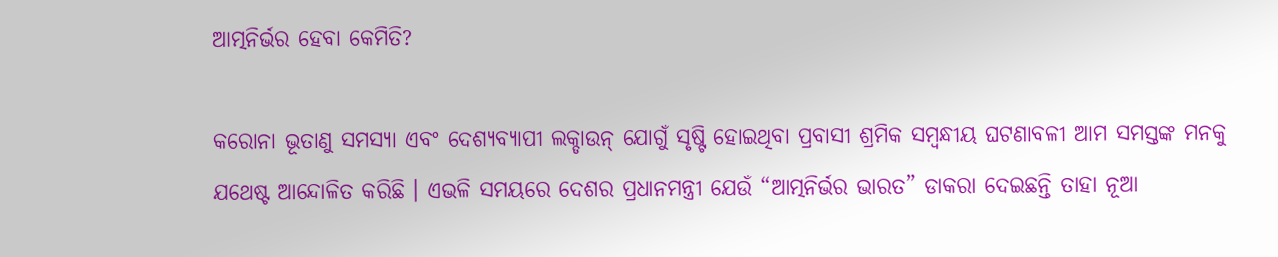ଆତ୍ମନିର୍ଭର ହେବା କେମିତି?

କରୋନା ଭୂତାଣୁ ସମସ୍ୟା ଏବଂ ଦେଶ୍ୟବ୍ୟାପୀ ଲକ୍ଡାଉନ୍ ଯୋଗୁଁ ସୃଷ୍ଟି ହୋଇଥିବା ପ୍ରବାସୀ ଶ୍ରମିକ ସମ୍ବନ୍ଧୀୟ ଘଟଣାବଳୀ ଆମ ସମସ୍ତଙ୍କ ମନକୁ ଯଥେଷ୍ଟ ଆନ୍ଦୋଳିତ କରିଛି । ଏଭଳି ସମୟରେ ଦେଶର ପ୍ରଧାନମନ୍ତ୍ରୀ ଯେଉଁ “ଆତ୍ମନିର୍ଭର ଭାରତ” ଡାକରା ଦେଇଛନ୍ତି ତାହା ନୂଆ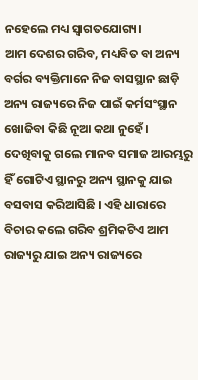ନହେଲେ ମଧ୍ୟ ସ୍ୱାଗତଯୋଗ୍ୟ।
ଆମ ଦେଶର ଗରିବ, ମଧ୍ୟବିତ ବା ଅନ୍ୟ ବର୍ଗର ବ୍ୟକ୍ତିମାନେ ନିଜ ବାସସ୍ଥାନ ଛାଡ଼ି ଅନ୍ୟ ରାଜ୍ୟରେ ନିଜ ପାଇଁ କର୍ମସଂସ୍ଥାନ ଖୋଜିବା କିଛି ନୂଆ କଥା ନୁହେଁ। ଦେଖିବାକୁ ଗଲେ ମାନବ ସମାଜ ଆରମ୍ଭରୁ ହିଁ ଗୋଟିଏ ସ୍ଥାନରୁ ଅନ୍ୟ ସ୍ଥାନକୁ ଯାଇ ବସବାସ କରିଆସିଛି । ଏହି ଧାରାରେ ବିଚାର କଲେ ଗରିବ ଶ୍ରମିକଟିଏ ଆମ ରାଜ୍ୟରୁ ଯାଇ ଅନ୍ୟ ରାଜ୍ୟରେ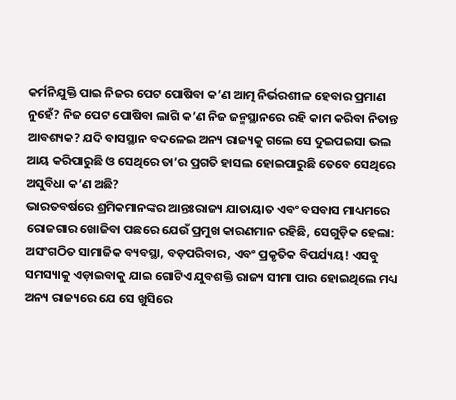କର୍ମନିଯୁକ୍ତି ପାଇ ନିଜର ପେଟ ପୋଷିବା କ’ଣ ଆତ୍ମ ନିର୍ଭରଶୀଳ ହେବାର ପ୍ରମାଣ ନୁହେଁ? ନିଜ ପେଟ ପୋଷିବା ଲାଗି କ’ଣ ନିଜ ଜନ୍ମସ୍ଥାନରେ ରହି କାମ କରିବା ନିତାନ୍ତ ଆବଶ୍ୟକ? ଯଦି ବାସସ୍ଥାନ ବଦଳେଇ ଅନ୍ୟ ରାଜ୍ୟକୁ ଗଲେ ସେ ଦୁଇପଇସା ଭଲ ଆୟ କରିପାରୁଛି ଓ ସେଥିରେ ତା’ର ପ୍ରଗତି ହାସଲ ହୋଇପାରୁଛି ତେବେ ସେଥିରେ ଅସୁବିଧା କ’ଣ ଅଛି?
ଭାରତବର୍ଷରେ ଶ୍ରମିକମାନଙ୍କର ଆନ୍ତଃରାଜ୍ୟ ଯାତାୟାତ ଏବଂ ବସବାସ ମାଧ୍ୟମରେ ରୋଜଗାର ଖୋଜିବା ପଛରେ ଯେଉଁ ପ୍ରମୁଖ କାରଣମାନ ରହିଛି, ସେଗୁଡ଼ିକ ହେଲା: ଅସଂଗଠିତ ସାମାଜିକ ବ୍ୟବସ୍ଥା, ବଡ଼ପରିବାର, ଏବଂ ପ୍ରକୃତିକ ବିପର୍ଯ୍ୟୟ! ଏସବୁ ସମସ୍ୟାକୁ ଏଡ଼ାଇବାକୁ ଯାଇ ଗୋଟିଏ ଯୁବଶକ୍ତି ରାଜ୍ୟ ସୀମା ପାର ହୋଇଥିଲେ ମଧ୍ୟ ଅନ୍ୟ ରାଜ୍ୟରେ ଯେ ସେ ଖୁସିରେ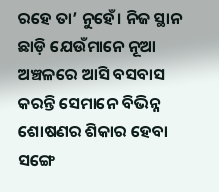ରହେ ତା’ ନୁହେଁ। ନିଜ ସ୍ଥାନ ଛାଡ଼ି ଯେଉଁମାନେ ନୂଆ ଅଞ୍ଚଳରେ ଆସି ବସବାସ କରନ୍ତି ସେମାନେ ବିଭିନ୍ନ ଶୋଷଣର ଶିକାର ହେବା ସଙ୍ଗେ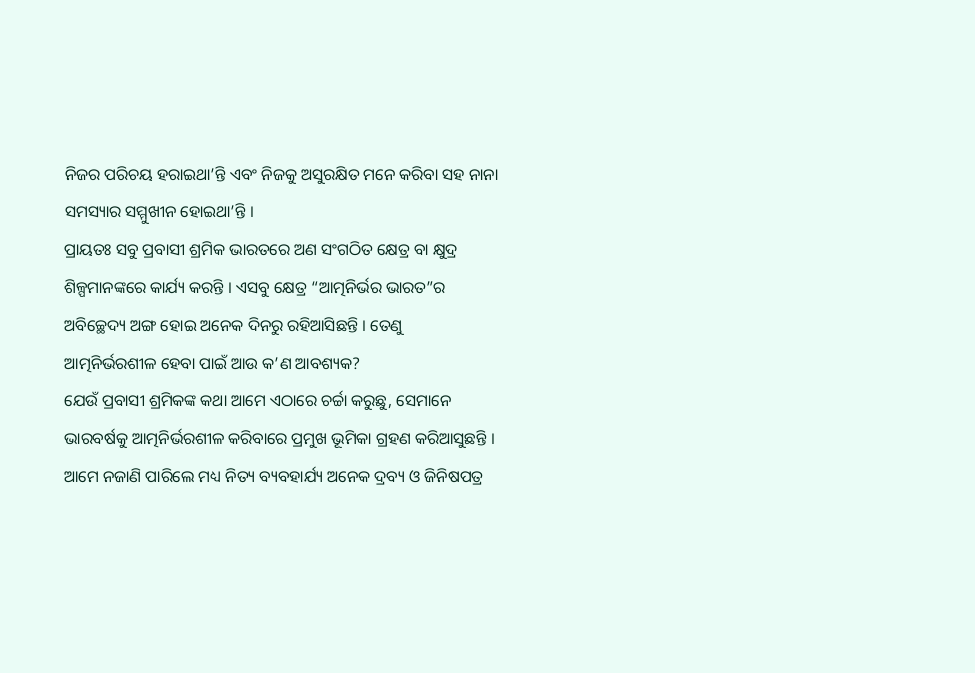ନିଜର ପରିଚୟ ହରାଇଥା’ନ୍ତି ଏବଂ ନିଜକୁ ଅସୁରକ୍ଷିତ ମନେ କରିବା ସହ ନାନା ସମସ୍ୟାର ସମ୍ମୁଖୀନ ହୋଇଥା’ନ୍ତି ।
ପ୍ରାୟତଃ ସବୁ ପ୍ରବାସୀ ଶ୍ରମିକ ଭାରତରେ ଅଣ ସଂଗଠିତ କ୍ଷେତ୍ର ବା କ୍ଷୁଦ୍ର ଶିଳ୍ପମାନଙ୍କରେ କାର୍ଯ୍ୟ କରନ୍ତି । ଏସବୁ କ୍ଷେତ୍ର “ଆତ୍ମନିର୍ଭର ଭାରତ”ର ଅବିଚ୍ଛେଦ୍ୟ ଅଙ୍ଗ ହୋଇ ଅନେକ ଦିନରୁ ରହିଆସିଛନ୍ତି । ତେଣୁ ଆତ୍ମନିର୍ଭରଶୀଳ ହେବା ପାଇଁ ଆଉ କ’ଣ ଆବଶ୍ୟକ?
ଯେଉଁ ପ୍ରବାସୀ ଶ୍ରମିକଙ୍କ କଥା ଆମେ ଏଠାରେ ଚର୍ଚ୍ଚା କରୁଛୁ, ସେମାନେ ଭାରବର୍ଷକୁ ଆତ୍ମନିର୍ଭରଶୀଳ କରିବାରେ ପ୍ରମୁଖ ଭୂମିକା ଗ୍ରହଣ କରିଆସୁଛନ୍ତି । ଆମେ ନଜାଣି ପାରିଲେ ମଧ୍ୟ ନିତ୍ୟ ବ୍ୟବହାର୍ଯ୍ୟ ଅନେକ ଦ୍ରବ୍ୟ ଓ ଜିନିଷପତ୍ର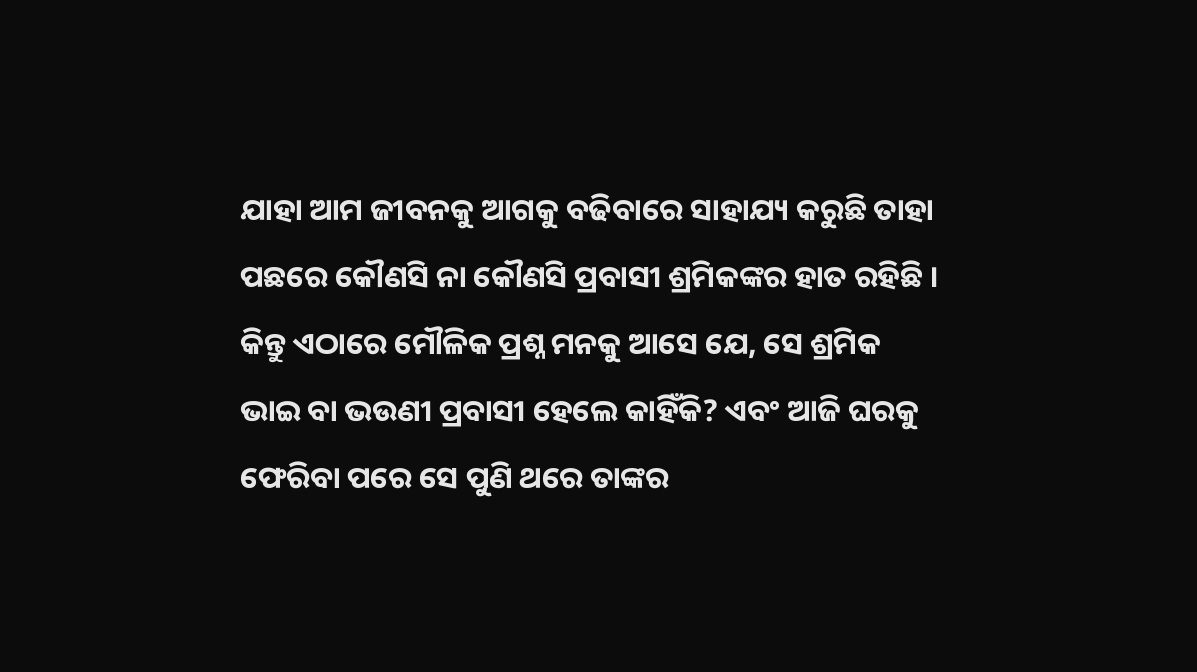ଯାହା ଆମ ଜୀବନକୁ ଆଗକୁ ବଢିବାରେ ସାହାଯ୍ୟ କରୁଛି ତାହା ପଛରେ କୌଣସି ନା କୌଣସି ପ୍ରବାସୀ ଶ୍ରମିକଙ୍କର ହାତ ରହିଛି ।
କିନ୍ତୁ ଏଠାରେ ମୌଳିକ ପ୍ରଶ୍ନ ମନକୁ ଆସେ ଯେ, ସେ ଶ୍ରମିକ ଭାଇ ବା ଭଉଣୀ ପ୍ରବାସୀ ହେଲେ କାହିଁକି? ଏବଂ ଆଜି ଘରକୁ ଫେରିବା ପରେ ସେ ପୁଣି ଥରେ ତାଙ୍କର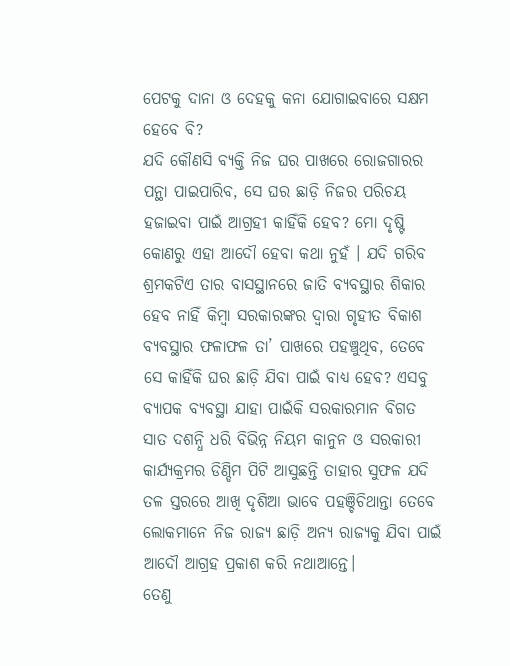ପେଟକୁ ଦାନା ଓ ଦେହକୁ କନା ଯୋଗାଇବାରେ ସକ୍ଷମ ହେବେ ବି?
ଯଦି କୌଣସି ବ୍ୟକ୍ତି ନିଜ ଘର ପାଖରେ ରୋଜଗାରର ପନ୍ଥା ପାଇପାରିବ, ସେ ଘର ଛାଡ଼ି ନିଜର ପରିଚୟ ହଜାଇବା ପାଇଁ ଆଗ୍ରହୀ କାହିଁକି ହେବ? ମୋ ଦୃଷ୍ଟି କୋଣରୁ ଏହା ଆଦୌ ହେବା କଥା ନୁହଁ । ଯଦି ଗରିବ ଶ୍ରମକଟିଏ ତାର ବାସସ୍ଥାନରେ ଜାତି ବ୍ୟବସ୍ଥାର ଶିକାର ହେବ ନାହିଁ କିମ୍ବା ସରକାରଙ୍କର ଦ୍ୱାରା ଗୃହୀତ ବିକାଶ ବ୍ୟବସ୍ଥାର ଫଳାଫଳ ତା’ ପାଖରେ ପହଞ୍ଚୁଥିବ, ତେବେ ସେ କାହିଁକି ଘର ଛାଡ଼ି ଯିବା ପାଇଁ ବାଧ୍ୟ ହେବ? ଏସବୁ ବ୍ୟାପକ ବ୍ୟବସ୍ଥା ଯାହା ପାଇଁକି ସରକାରମାନ ବିଗତ ସାତ ଦଶନ୍ଧି ଧରି ବିଭିନ୍ନ ନିୟମ କାନୁନ ଓ ସରକାରୀ କାର୍ଯ୍ୟକ୍ରମର ଡିଣ୍ଡିମ ପିଟି ଆସୁଛନ୍ତି ତାହାର ସୁଫଳ ଯଦି ତଳ ସ୍ତରରେ ଆଖି ଦୃଶିଆ ଭାବେ ପହଞ୍ଚିଚିଥାନ୍ତା ତେବେ ଲୋକମାନେ ନିଜ ରାଜ୍ୟ ଛାଡ଼ି ଅନ୍ୟ ରାଜ୍ୟକୁ ଯିବା ପାଇଁ ଆଦୌ ଆଗ୍ରହ ପ୍ରକାଶ କରି ନଥାଆନ୍ତେ।
ତେଣୁ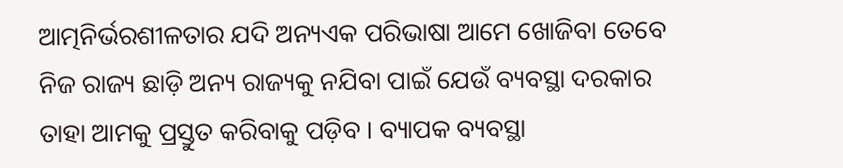ଆତ୍ମନିର୍ଭରଶୀଳତାର ଯଦି ଅନ୍ୟଏକ ପରିଭାଷା ଆମେ ଖୋଜିବା ତେବେ ନିଜ ରାଜ୍ୟ ଛାଡ଼ି ଅନ୍ୟ ରାଜ୍ୟକୁ ନଯିବା ପାଇଁ ଯେଉଁ ବ୍ୟବସ୍ଥା ଦରକାର ତାହା ଆମକୁ ପ୍ରସ୍ତୁତ କରିବାକୁ ପଡ଼ିବ । ବ୍ୟାପକ ବ୍ୟବସ୍ଥା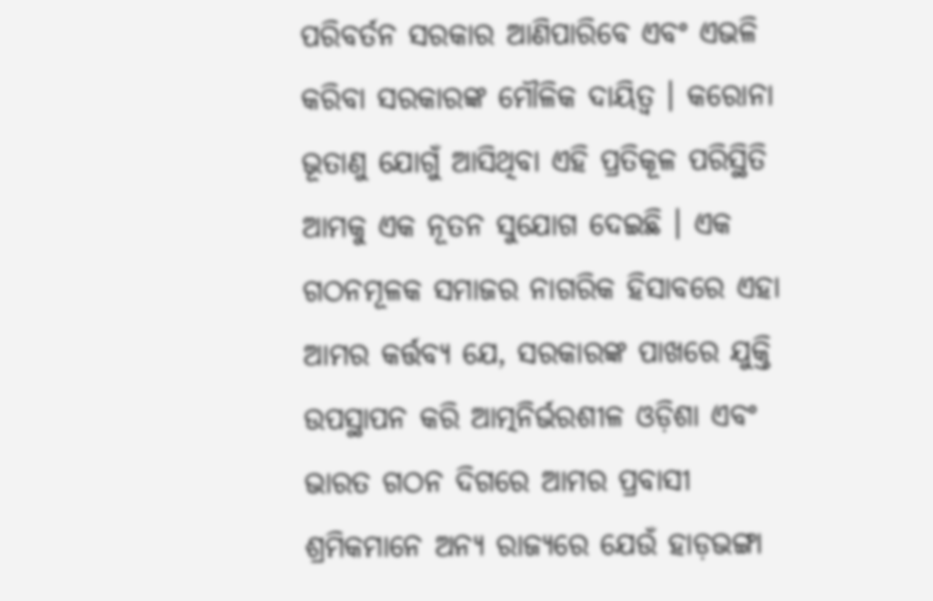ପରିବର୍ତନ ସରକାର ଆଣିପାରିବେ ଏବଂ ଏଭଳି କରିବା ସରକାରଙ୍କ ମୌଳିକ ଦାୟିତ୍ୱ । କରୋନା ଭୂତାଣୁ ଯୋଗୁଁ ଆସିଥିବା ଏହି ପ୍ରତିକୂଳ ପରିସ୍ଥିତି ଆମକୁ ଏକ ନୂତନ ସୁଯୋଗ ଦେଇଛି । ଏକ ଗଠନମୂଳକ ସମାଜର ନାଗରିକ ହିସାବରେ ଏହା ଆମର କର୍ତ୍ତବ୍ୟ ଯେ, ସରକାରଙ୍କ ପାଖରେ ଯୁକ୍ତି ଉପସ୍ଥାପନ କରି ଆତ୍ମନିର୍ଭରଶୀଳ ଓଡ଼ିଶା ଏବଂ ଭାରତ ଗଠନ ଦିଗରେ ଆମର ପ୍ରବାସୀ ଶ୍ରମିକମାନେ ଅନ୍ୟ ରାଜ୍ୟରେ ଯେଉଁ ହାଡ଼ଭଙ୍ଗା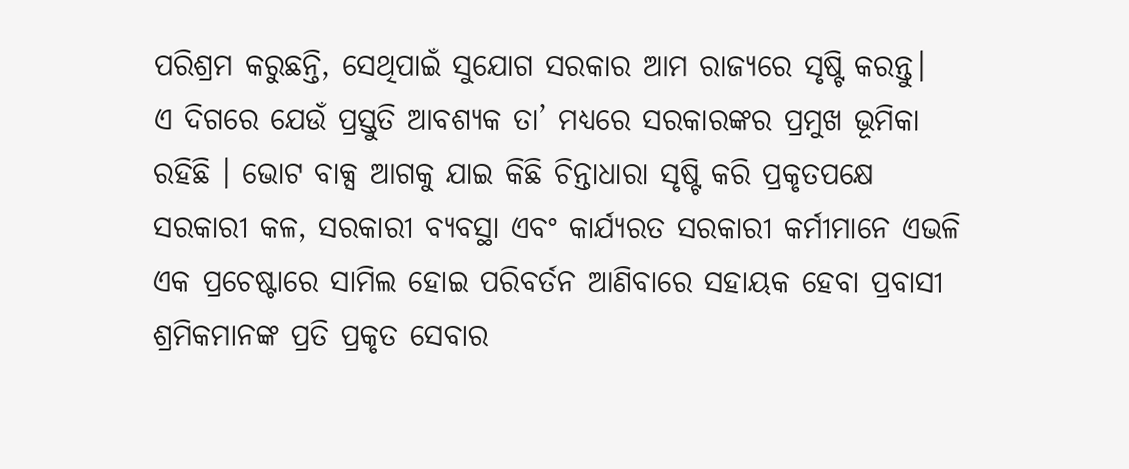ପରିଶ୍ରମ କରୁଛନ୍ତି, ସେଥିପାଇଁ ସୁଯୋଗ ସରକାର ଆମ ରାଜ୍ୟରେ ସୃଷ୍ଟି କରନ୍ତୁ।
ଏ ଦିଗରେ ଯେଉଁ ପ୍ରସ୍ତୁତି ଆବଶ୍ୟକ ତା’ ମଧ୍ୟରେ ସରକାରଙ୍କର ପ୍ରମୁଖ ଭୂମିକା ରହିଛି । ଭୋଟ ବାକ୍ସ ଆଗକୁ ଯାଇ କିଛି ଚିନ୍ତାଧାରା ସୃଷ୍ଟି କରି ପ୍ରକୃତପକ୍ଷେ ସରକାରୀ କଳ, ସରକାରୀ ବ୍ୟବସ୍ଥା ଏବଂ କାର୍ଯ୍ୟରତ ସରକାରୀ କର୍ମୀମାନେ ଏଭଳି ଏକ ପ୍ରଚେଷ୍ଟାରେ ସାମିଲ ହୋଇ ପରିବର୍ତନ ଆଣିବାରେ ସହାୟକ ହେବା ପ୍ରବାସୀ ଶ୍ରମିକମାନଙ୍କ ପ୍ରତି ପ୍ରକୃତ ସେବାର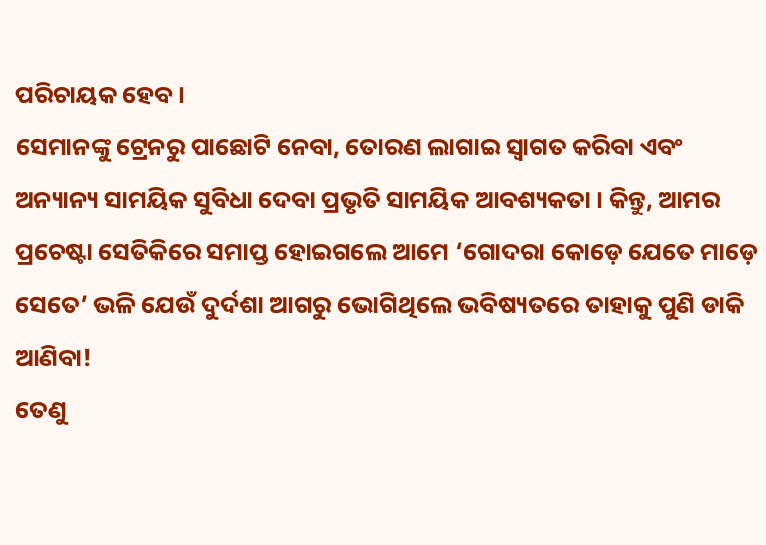ପରିଚାୟକ ହେବ ।
ସେମାନଙ୍କୁ ଟ୍ରେନରୁ ପାଛୋଟି ନେବା, ତୋରଣ ଲାଗାଇ ସ୍ୱାଗତ କରିବା ଏବଂ ଅନ୍ୟାନ୍ୟ ସାମୟିକ ସୁବିଧା ଦେବା ପ୍ରଭୃତି ସାମୟିକ ଆବଶ୍ୟକତା । କିନ୍ତୁ, ଆମର ପ୍ରଚେଷ୍ଟା ସେତିକିରେ ସମାପ୍ତ ହୋଇଗଲେ ଆମେ ‘ଗୋଦରା କୋଡ଼େ ଯେତେ ମାଡ଼େ ସେତେ’ ଭଳି ଯେଉଁ ଦୁର୍ଦଶା ଆଗରୁ ଭୋଗିଥିଲେ ଭବିଷ୍ୟତରେ ତାହାକୁ ପୁଣି ଡାକି ଆଣିବା!
ତେଣୁ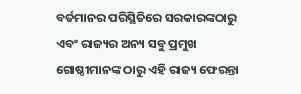ବର୍ତମାନର ପରିସ୍ଥିତିରେ ସରକାରଙ୍କଠାରୁ ଏବଂ ରାଜ୍ୟର ଅନ୍ୟ ସବୁ ପ୍ରମୁଖ ଗୋଷ୍ଠୀମାନଙ୍କ ଠାରୁ ଏହି ରାଜ୍ୟ ଫେରନ୍ତା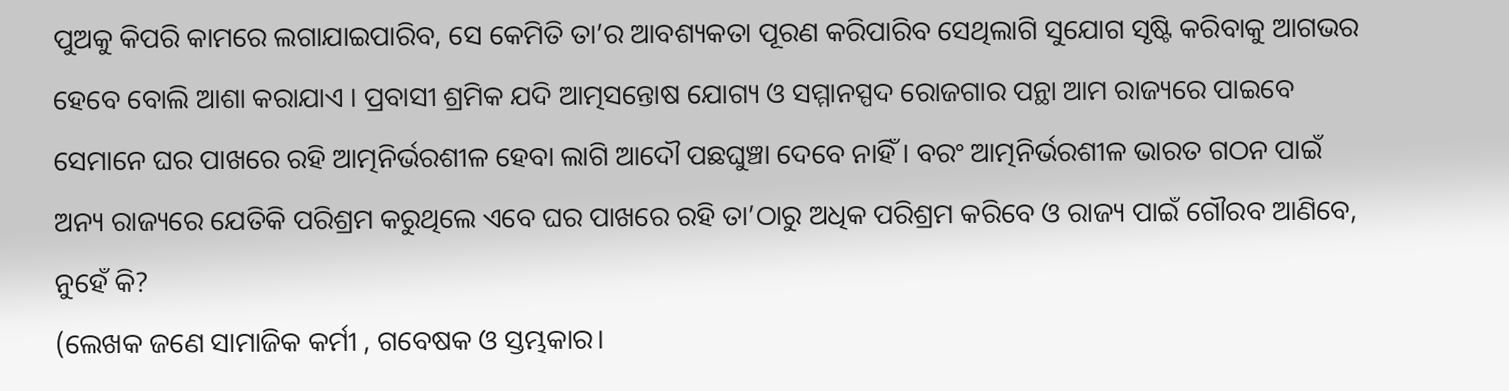ପୁଅକୁ କିପରି କାମରେ ଲଗାଯାଇପାରିବ, ସେ କେମିତି ତା’ର ଆବଶ୍ୟକତା ପୂରଣ କରିପାରିବ ସେଥିଲାଗି ସୁଯୋଗ ସୃଷ୍ଟି କରିବାକୁ ଆଗଭର ହେବେ ବୋଲି ଆଶା କରାଯାଏ । ପ୍ରବାସୀ ଶ୍ରମିକ ଯଦି ଆତ୍ମସନ୍ତୋଷ ଯୋଗ୍ୟ ଓ ସମ୍ମାନସ୍ପଦ ରୋଜଗାର ପନ୍ଥା ଆମ ରାଜ୍ୟରେ ପାଇବେ ସେମାନେ ଘର ପାଖରେ ରହି ଆତ୍ମନିର୍ଭରଶୀଳ ହେବା ଲାଗି ଆଦୌ ପଛଘୁଞ୍ଚା ଦେବେ ନାହିଁ । ବରଂ ଆତ୍ମନିର୍ଭରଶୀଳ ଭାରତ ଗଠନ ପାଇଁ ଅନ୍ୟ ରାଜ୍ୟରେ ଯେତିକି ପରିଶ୍ରମ କରୁଥିଲେ ଏବେ ଘର ପାଖରେ ରହି ତା’ଠାରୁ ଅଧିକ ପରିଶ୍ରମ କରିବେ ଓ ରାଜ୍ୟ ପାଇଁ ଗୌରବ ଆଣିବେ, ନୁହେଁ କି?
(ଲେଖକ ଜଣେ ସାମାଜିକ କର୍ମୀ , ଗବେଷକ ଓ ସ୍ତମ୍ଭକାର।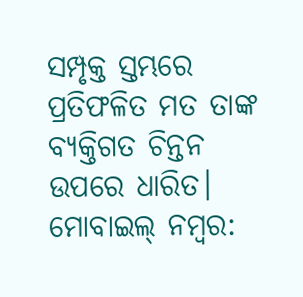ସମ୍ପୃକ୍ତ ସ୍ତମ୍ଭରେ ପ୍ରତିଫଳିତ ମତ ତାଙ୍କ ବ୍ୟକ୍ତିଗତ ଚିନ୍ତନ ଉପରେ ଧାରିତ। ମୋବାଇଲ୍ ନମ୍ବର: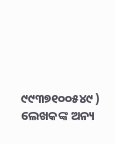୯୯୩୭୧୦୦୫୪୯ )
ଲେଖକଙ୍କ ଅନ୍ୟ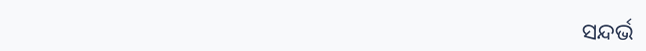ସନ୍ଦର୍ଭ